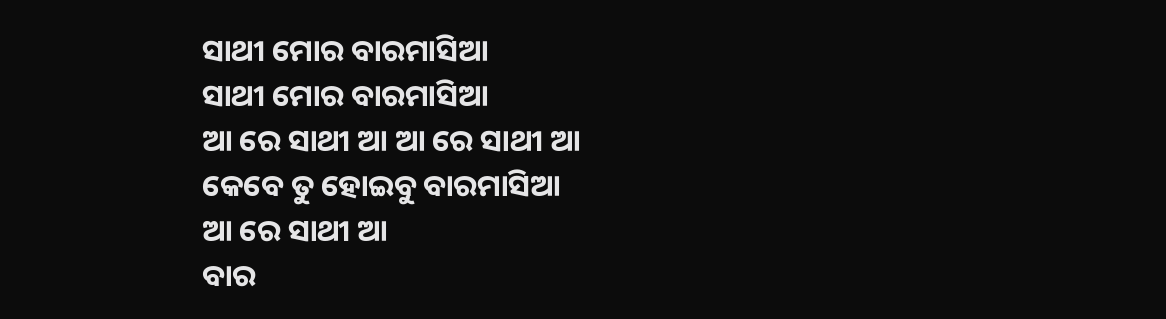ସାଥୀ ମୋର ବାରମାସିଆ
ସାଥୀ ମୋର ବାରମାସିଆ
ଆ ରେ ସାଥୀ ଆ ଆ ରେ ସାଥୀ ଆ
କେବେ ତୁ ହୋଇବୁ ବାରମାସିଆ
ଆ ରେ ସାଥୀ ଆ
ବାର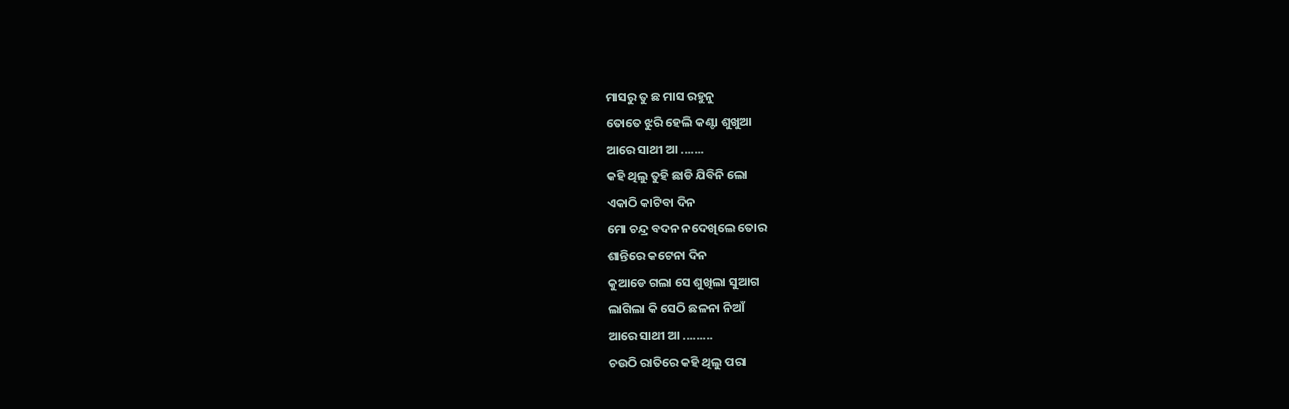ମାସରୁ ତୁ ଛ ମାସ ରହୁନୁ
ତୋତେ ଝୁରି ହେଲି କଣ୍ଟା ଶୁଖୁଆ
ଆରେ ସାଥୀ ଆ .......
କହି ଥିଲୁ ତୁହି ଛାଡି ଯିବିନି ଲୋ
ଏକାଠି କାଟିବା ଦିନ
ମୋ ଚନ୍ଦ୍ର ବଦନ ନଦେଖିଲେ ତୋର
ଶାନ୍ତିରେ କଟେନା ଦିନ
କୁଆଡେ ଗଲା ସେ ଶୁଖିଲା ସୁଆଗ
ଲାଗିଲା କି ସେଠି ଛଳନା ନିଆଁ
ଆରେ ସାଥୀ ଆ .........
ଚଉଠି ରାତିରେ କହି ଥିଲୁ ପରା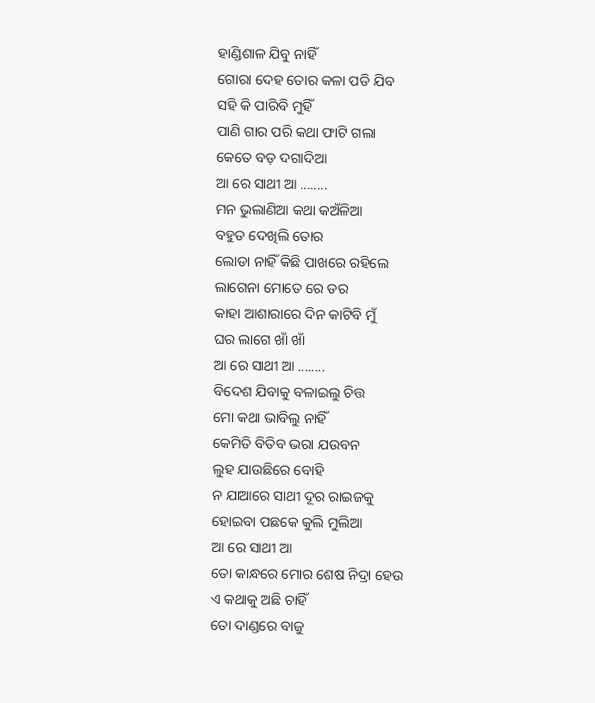ହାଣ୍ଡିଶାଳ ଯିବୁ ନାହିଁ
ଗୋରା ଦେହ ତୋର କଳା ପଡି ଯିବ
ସହି କି ପାରିବି ମୁହିଁ
ପାଣି ଗାର ପରି କଥା ଫାଟି ଗଲା
କେତେ ବଡ଼ ଦଗାଦିଆ
ଆ ରେ ସାଥୀ ଆ ........
ମନ ଭୁଲାଣିଆ କଥା କଅଁଳିଆ
ବହୁତ ଦେଖିଲି ତୋର
ଲୋଡା ନାହିଁ କିଛି ପାଖରେ ରହିଲେ
ଲାଗେନା ମୋତେ ରେ ଡର
କାହା ଆଶାରାରେ ଦିନ କାଟିବି ମୁଁ
ଘର ଲାଗେ ଖାଁ ଖାଁ
ଆ ରେ ସାଥୀ ଆ ........
ବିଦେଶ ଯିବାକୁ ବଳାଇଲୁ ଚିତ୍ତ
ମୋ କଥା ଭାବିଲୁ ନାହିଁ
କେମିତି ବିତିବ ଭରା ଯଉବନ
ଲୁହ ଯାଉଛିରେ ବୋହି
ନ ଯାଆରେ ସାଥୀ ଦୂର ରାଇଜକୁ
ହୋଇବା ପଛକେ କୁଲି ମୁଲିଆ
ଆ ରେ ସାଥୀ ଆ
ତୋ କାନ୍ଧରେ ମୋର ଶେଷ ନିଦ୍ରା ହେଉ
ଏ କଥାକୁ ଅଛି ଚାହିଁ
ତୋ ଦାଣ୍ଡରେ ବାଜୁ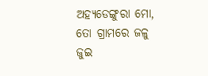ଅହ୍ୟଡେଙ୍ଗୁରା ମୋ,
ତୋ ଗ୍ରାମରେ ଜଳୁ ଜୁଇ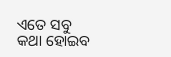ଏତେ ସବୁ କଥା ହୋଇବ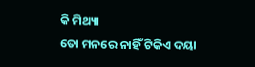କି ମିଥ୍ୟା
ତୋ ମନରେ ନାହିଁ ଟିକିଏ ଦୟା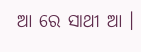ଆ ରେ ସାଥୀ ଆ ।